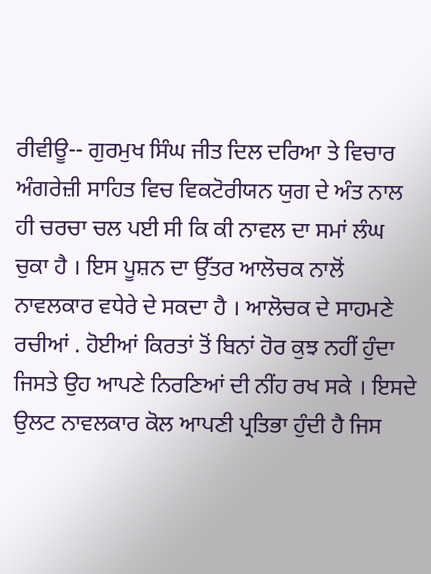ਰੀਵੀਊ-- ਗੁਰਮੁਖ ਸਿੰਘ ਜੀਤ ਦਿਲ ਦਰਿਆ ਤੇ ਵਿਚਾਰ ਅੰਗਰੇਜ਼ੀ ਸਾਹਿਤ ਵਿਚ ਵਿਕਟੋਰੀਯਨ ਯੁਗ ਦੇ ਅੰਤ ਨਾਲ ਹੀ ਚਰਚਾ ਚਲ ਪਈ ਸੀ ਕਿ ਕੀ ਨਾਵਲ ਦਾ ਸਮਾਂ ਲੰਘ ਚੁਕਾ ਹੈ । ਇਸ ਪੂਸ਼ਨ ਦਾ ਉੱਤਰ ਆਲੋਚਕ ਨਾਲੋਂ ਨਾਵਲਕਾਰ ਵਧੇਰੇ ਦੇ ਸਕਦਾ ਹੈ । ਆਲੋਚਕ ਦੇ ਸਾਹਮਣੇ ਰਚੀਆਂ . ਹੋਈਆਂ ਕਿਰਤਾਂ ਤੋਂ ਬਿਨਾਂ ਹੋਰ ਕੁਝ ਨਹੀਂ ਹੁੰਦਾ ਜਿਸਤੇ ਉਹ ਆਪਣੇ ਨਿਰਣਿਆਂ ਦੀ ਨੀਂਹ ਰਖ ਸਕੇ । ਇਸਦੇ ਉਲਟ ਨਾਵਲਕਾਰ ਕੋਲ ਆਪਣੀ ਪ੍ਰਤਿਭਾ ਹੁੰਦੀ ਹੈ ਜਿਸ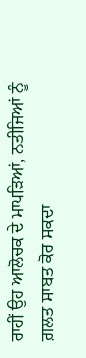ਰਾਹੀਂ ਉਹ ਆਲੋਚਕ ਦੇ ਮਾਪੜਿਆਂ, ਨਤੀਜਿਆਂ ਨੂੰ ਗ਼ਲਤ ਸਾਬਤ ਕੋਰ ਸਕਦਾ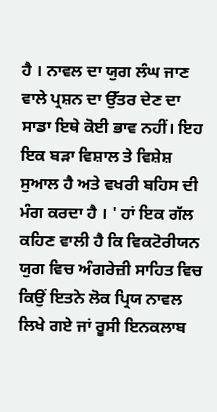ਹੈ । ਨਾਵਲ ਦਾ ਯੁਗ ਲੰਘ ਜਾਣ ਵਾਲੇ ਪ੍ਰਸ਼ਨ ਦਾ ਉੱਤਰ ਦੇਣ ਦਾ ਸਾਡਾ ਇਥੇ ਕੋਈ ਭਾਵ ਨਹੀਂ। ਇਹ ਇਕ ਬੜਾ ਵਿਸ਼ਾਲ ਤੇ ਵਿਸ਼ੇਸ਼ ਸੁਆਲ ਹੈ ਅਤੇ ਵਖਰੀ ਬਹਿਸ ਦੀ ਮੰਗ ਕਰਦਾ ਹੈ । ' ਹਾਂ ਇਕ ਗੱਲ ਕਹਿਣ ਵਾਲੀ ਹੈ ਕਿ ਵਿਕਟੋਰੀਯਨ ਯੁਗ ਵਿਚ ਅੰਗਰੇਜ਼ੀ ਸਾਹਿਤ ਵਿਚ ਕਿਉਂ ਇਤਨੇ ਲੋਕ ਪ੍ਰਿਯ ਨਾਵਲ ਲਿਖੇ ਗਏ ਜਾਂ ਰੂਸੀ ਇਨਕਲਾਬ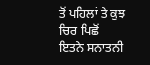ਤੋਂ ਪਹਿਲਾਂ ਤੇ ਕੁਝ ਚਿਰ ਪਿਛੋਂ ਇਤਨੇ ਸਨਾਤਨੀ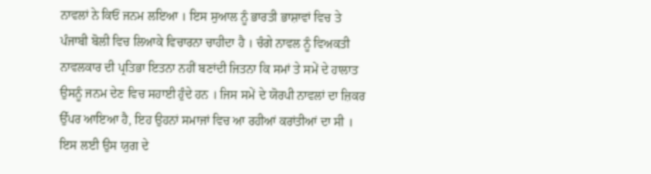ਨਾਵਲਾਂ ਨੇ ਕਿਓਂ ਜਨਮ ਲਇਆ । ਇਸ ਸੁਆਲ ਨੂੰ ਭਾਰਤੀ ਭਾਸ਼ਾਵਾਂ ਵਿਚ ਤੇ ਪੰਜਾਬੀ ਬੋਲੀ ਵਿਚ ਲਿਆਕੇ ਵਿਚਾਰਨਾ ਚਾਹੀਦਾ ਹੈ । ਚੰਗੇ ਨਾਵਲ ਨੂੰ ਵਿਅਕਤੀ ਨਾਵਲਕਾਰ ਦੀ ਪ੍ਰਤਿਭਾ ਇਤਨਾ ਨਹੀਂ ਬਣਾਂਦੀ ਜਿਤਨਾ ਕਿ ਸਮਾਂ ਤੇ ਸਮੇਂ ਦੇ ਹਾਲਾਤ ਉਸਨੂੰ ਜਨਮ ਦੇਣ ਵਿਚ ਸਹਾਈ ਹੁੰਦੇ ਹਨ । ਜਿਸ ਸਮੇਂ ਦੇ ਯੋਰਪੀ ਨਾਵਲਾਂ ਦਾ ਜ਼ਿਕਰ ਉੱਪਰ ਆਇਆ ਹੈ, ਇਹ ਉਹਨਾਂ ਸਮਾਜਾਂ ਵਿਚ ਆ ਰਹੀਆਂ ਕਰਾਂਤੀਆਂ ਦਾ ਸੀ । ਇਸ ਲਈ ਉਸ ਯੁਗ ਦੇ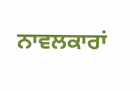ਨਾਵਲਕਾਰਾਂ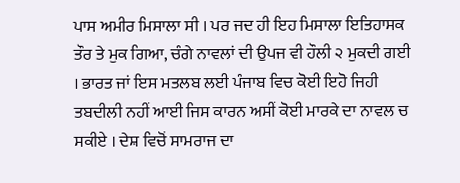ਪਾਸ ਅਮੀਰ ਮਿਸਾਲਾ ਸੀ । ਪਰ ਜਦ ਹੀ ਇਹ ਮਿਸਾਲਾ ਇਤਿਹਾਸਕ ਤੌਰ ਤੇ ਮੁਕ ਗਿਆ, ਚੰਗੇ ਨਾਵਲਾਂ ਦੀ ਉਪਜ ਵੀ ਹੌਲੀ ੨ ਮੁਕਦੀ ਗਈ । ਭਾਰਤ ਜਾਂ ਇਸ ਮਤਲਬ ਲਈ ਪੰਜਾਬ ਵਿਚ ਕੋਈ ਇਹੋ ਜਿਹੀ ਤਬਦੀਲੀ ਨਹੀਂ ਆਈ ਜਿਸ ਕਾਰਨ ਅਸੀਂ ਕੋਈ ਮਾਰਕੇ ਦਾ ਨਾਵਲ ਚ ਸਕੀਏ । ਦੇਸ਼ ਵਿਚੋਂ ਸਾਮਰਾਜ ਦਾ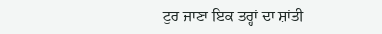ਟੁਰ ਜਾਣਾ ਇਕ ਤਰ੍ਹਾਂ ਦਾ ਸ਼ਾਂਤੀ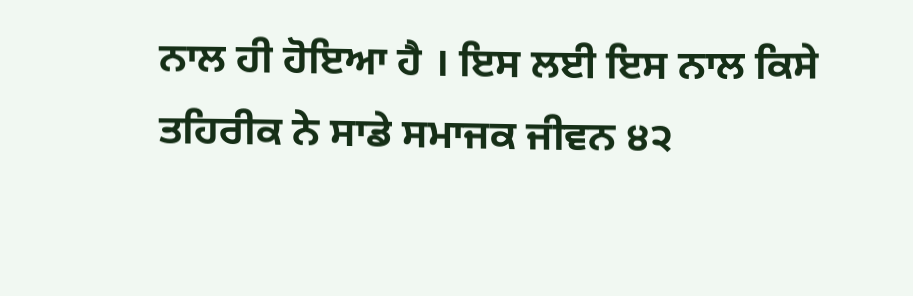ਨਾਲ ਹੀ ਹੋਇਆ ਹੈ । ਇਸ ਲਈ ਇਸ ਨਾਲ ਕਿਸੇ ਤਹਿਰੀਕ ਨੇ ਸਾਡੇ ਸਮਾਜਕ ਜੀਵਨ ੪੨